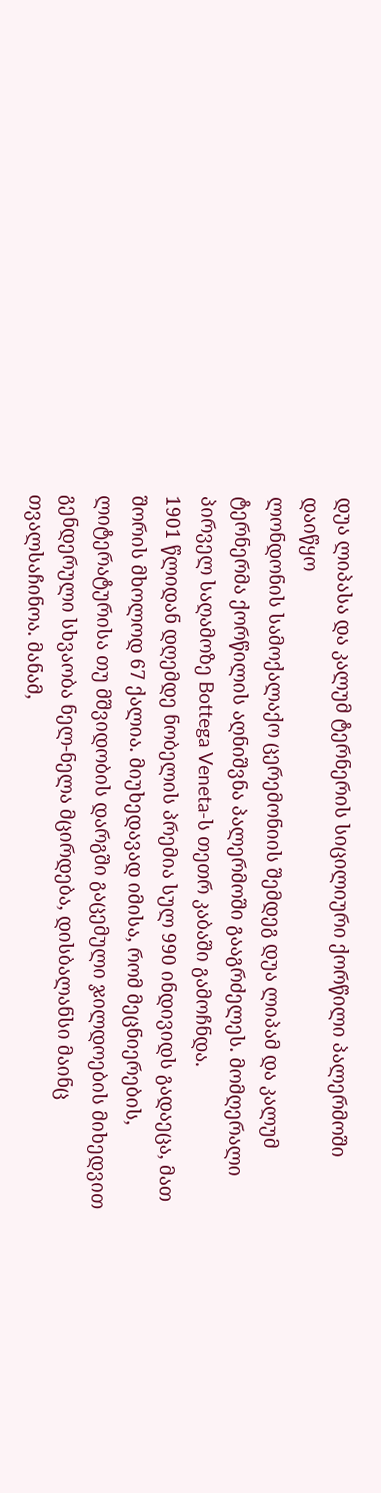დუა ლიპასა და კალუმ ტერნერის სიცილიური ქორწილი პალერმოში დაიწყო
ლონდონის სამოქალაქო ცერემონიის შემდეგ დუა ლიპამ და კალუმ ტერნერმა ქორწილის აღნიშვნა პალერმოში გააგრძელეს. მომღერალი პირველ საღამოზე Bottega Veneta-ს თეთრ კაბაში გამოჩნდა.
1901 წლიდან დღემდე ნობელის პრემია სულ 990 ინდივიდს გადაეცა, მათ შორის მხოლოდ 67 ქალია. მიუხედავად იმისა, რომ მეცნიერების, ლიტერატურისა თუ მშვიდობის დარგში გაცემული ჯილდოების მიხედვით გენდერული სხვაობა ნელ-ნელა მცირდება, დისბალანსი მაინც თვალსაჩინოა. მანამ,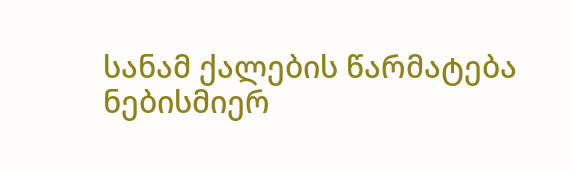სანამ ქალების წარმატება ნებისმიერ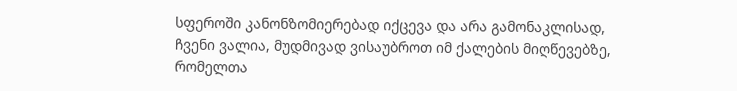სფეროში კანონზომიერებად იქცევა და არა გამონაკლისად, ჩვენი ვალია, მუდმივად ვისაუბროთ იმ ქალების მიღწევებზე, რომელთა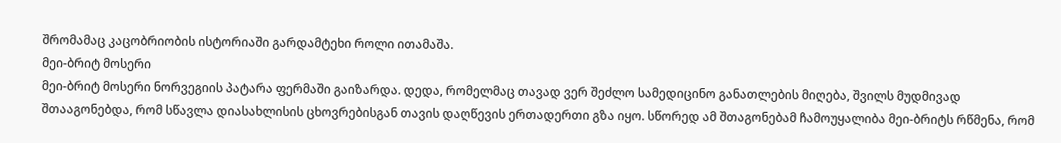შრომამაც კაცობრიობის ისტორიაში გარდამტეხი როლი ითამაშა.
მეი-ბრიტ მოსერი
მეი-ბრიტ მოსერი ნორვეგიის პატარა ფერმაში გაიზარდა. დედა, რომელმაც თავად ვერ შეძლო სამედიცინო განათლების მიღება, შვილს მუდმივად შთააგონებდა, რომ სწავლა დიასახლისის ცხოვრებისგან თავის დაღწევის ერთადერთი გზა იყო. სწორედ ამ შთაგონებამ ჩამოუყალიბა მეი-ბრიტს რწმენა, რომ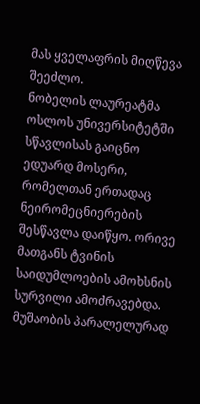მას ყველაფრის მიღწევა შეეძლო.
ნობელის ლაურეატმა ოსლოს უნივერსიტეტში სწავლისას გაიცნო ედუარდ მოსერი, რომელთან ერთადაც ნეირომეცნიერების შესწავლა დაიწყო. ორივე მათგანს ტვინის საიდუმლოების ამოხსნის სურვილი ამოძრავებდა. მუშაობის პარალელურად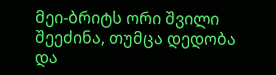მეი-ბრიტს ორი შვილი შეეძინა, თუმცა დედობა და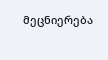მეცნიერება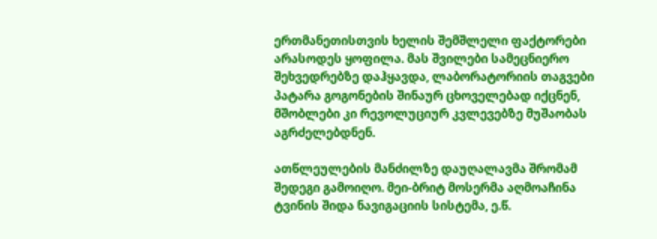ერთმანეთისთვის ხელის შემშლელი ფაქტორები არასოდეს ყოფილა. მას შვილები სამეცნიერო შეხვედრებზე დაჰყავდა, ლაბორატორიის თაგვები პატარა გოგონების შინაურ ცხოველებად იქცნენ, მშობლები კი რევოლუციურ კვლევებზე მუშაობას აგრძელებდნენ.

ათწლეულების მანძილზე დაუღალავმა შრომამ შედეგი გამოიღო. მეი-ბრიტ მოსერმა აღმოაჩინა ტვინის შიდა ნავიგაციის სისტემა, ე.წ.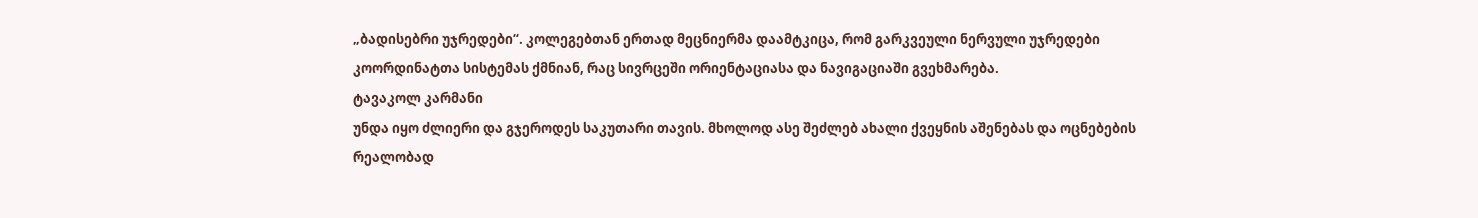„ბადისებრი უჯრედები“. კოლეგებთან ერთად მეცნიერმა დაამტკიცა, რომ გარკვეული ნერვული უჯრედები კოორდინატთა სისტემას ქმნიან, რაც სივრცეში ორიენტაციასა და ნავიგაციაში გვეხმარება.
ტავაკოლ კარმანი
უნდა იყო ძლიერი და გჯეროდეს საკუთარი თავის. მხოლოდ ასე შეძლებ ახალი ქვეყნის აშენებას და ოცნებების რეალობად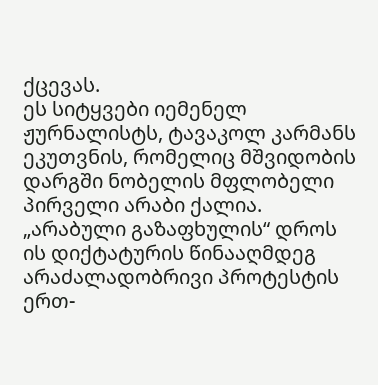ქცევას.
ეს სიტყვები იემენელ ჟურნალისტს, ტავაკოლ კარმანს ეკუთვნის, რომელიც მშვიდობის დარგში ნობელის მფლობელი პირველი არაბი ქალია. „არაბული გაზაფხულის“ დროს ის დიქტატურის წინააღმდეგ არაძალადობრივი პროტესტის ერთ-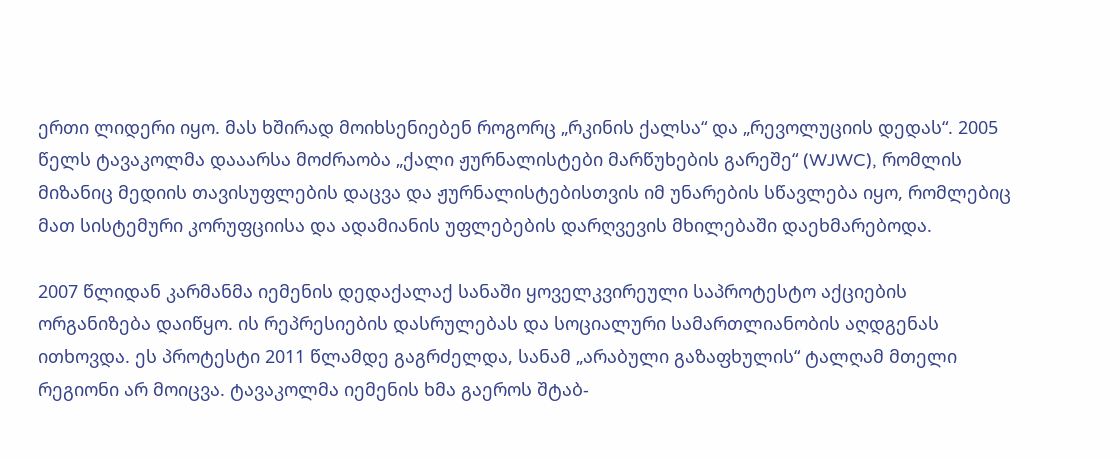ერთი ლიდერი იყო. მას ხშირად მოიხსენიებენ როგორც „რკინის ქალსა“ და „რევოლუციის დედას“. 2005 წელს ტავაკოლმა დააარსა მოძრაობა „ქალი ჟურნალისტები მარწუხების გარეშე“ (WJWC), რომლის მიზანიც მედიის თავისუფლების დაცვა და ჟურნალისტებისთვის იმ უნარების სწავლება იყო, რომლებიც მათ სისტემური კორუფციისა და ადამიანის უფლებების დარღვევის მხილებაში დაეხმარებოდა.

2007 წლიდან კარმანმა იემენის დედაქალაქ სანაში ყოველკვირეული საპროტესტო აქციების ორგანიზება დაიწყო. ის რეპრესიების დასრულებას და სოციალური სამართლიანობის აღდგენას ითხოვდა. ეს პროტესტი 2011 წლამდე გაგრძელდა, სანამ „არაბული გაზაფხულის“ ტალღამ მთელი რეგიონი არ მოიცვა. ტავაკოლმა იემენის ხმა გაეროს შტაბ-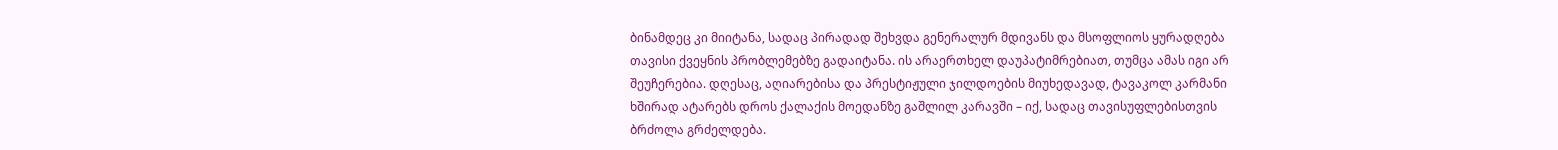ბინამდეც კი მიიტანა, სადაც პირადად შეხვდა გენერალურ მდივანს და მსოფლიოს ყურადღება თავისი ქვეყნის პრობლემებზე გადაიტანა. ის არაერთხელ დაუპატიმრებიათ, თუმცა ამას იგი არ შეუჩერებია. დღესაც, აღიარებისა და პრესტიჟული ჯილდოების მიუხედავად, ტავაკოლ კარმანი ხშირად ატარებს დროს ქალაქის მოედანზე გაშლილ კარავში – იქ, სადაც თავისუფლებისთვის ბრძოლა გრძელდება.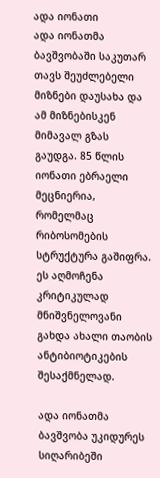ადა იონათი
ადა იონათმა ბავშვობაში საკუთარ თავს შეუძლებელი მიზნები დაუსახა და ამ მიზნებისკენ მიმავალ გზას გაუდგა. 85 წლის იონათი ებრაელი მეცნიერია, რომელმაც რიბოსომების სტრუქტურა გაშიფრა. ეს აღმოჩენა კრიტიკულად მნიშვნელოვანი გახდა ახალი თაობის ანტიბიოტიკების შესაქმნელად.

ადა იონათმა ბავშვობა უკიდურეს სიღარიბეში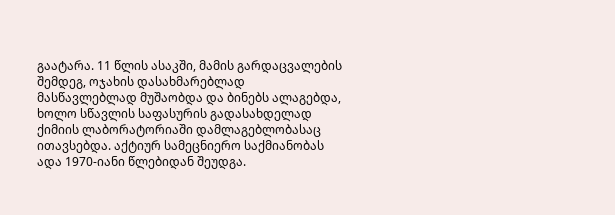გაატარა. 11 წლის ასაკში, მამის გარდაცვალების შემდეგ, ოჯახის დასახმარებლად მასწავლებლად მუშაობდა და ბინებს ალაგებდა, ხოლო სწავლის საფასურის გადასახდელად ქიმიის ლაბორატორიაში დამლაგებლობასაც ითავსებდა. აქტიურ სამეცნიერო საქმიანობას ადა 1970-იანი წლებიდან შეუდგა.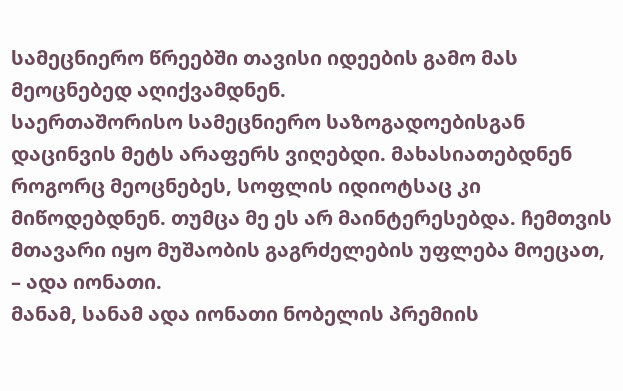სამეცნიერო წრეებში თავისი იდეების გამო მას მეოცნებედ აღიქვამდნენ.
საერთაშორისო სამეცნიერო საზოგადოებისგან დაცინვის მეტს არაფერს ვიღებდი. მახასიათებდნენ როგორც მეოცნებეს, სოფლის იდიოტსაც კი მიწოდებდნენ. თუმცა მე ეს არ მაინტერესებდა. ჩემთვის მთავარი იყო მუშაობის გაგრძელების უფლება მოეცათ, – ადა იონათი.
მანამ, სანამ ადა იონათი ნობელის პრემიის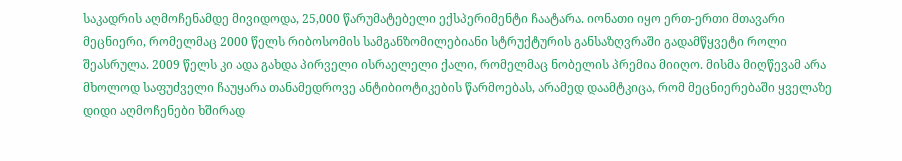საკადრის აღმოჩენამდე მივიდოდა, 25,000 წარუმატებელი ექსპერიმენტი ჩაატარა. იონათი იყო ერთ-ერთი მთავარი მეცნიერი, რომელმაც 2000 წელს რიბოსომის სამგანზომილებიანი სტრუქტურის განსაზღვრაში გადამწყვეტი როლი შეასრულა. 2009 წელს კი ადა გახდა პირველი ისრაელელი ქალი, რომელმაც ნობელის პრემია მიიღო. მისმა მიღწევამ არა მხოლოდ საფუძველი ჩაუყარა თანამედროვე ანტიბიოტიკების წარმოებას, არამედ დაამტკიცა, რომ მეცნიერებაში ყველაზე დიდი აღმოჩენები ხშირად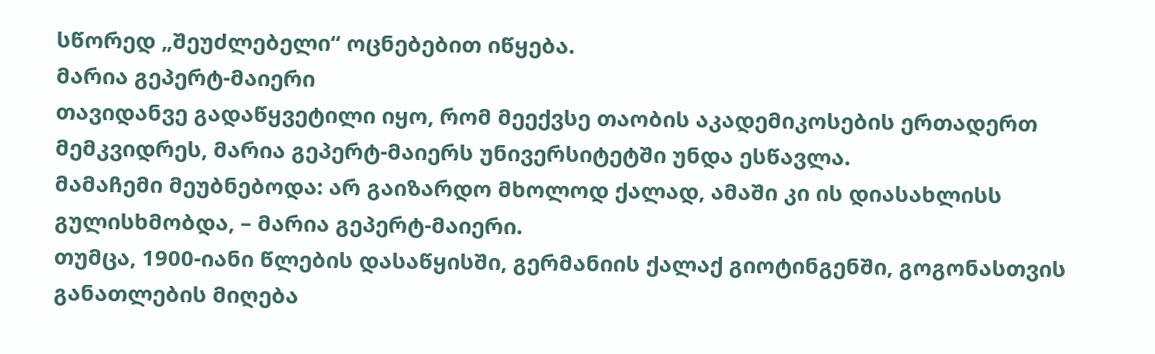სწორედ „შეუძლებელი“ ოცნებებით იწყება.
მარია გეპერტ-მაიერი
თავიდანვე გადაწყვეტილი იყო, რომ მეექვსე თაობის აკადემიკოსების ერთადერთ მემკვიდრეს, მარია გეპერტ-მაიერს უნივერსიტეტში უნდა ესწავლა.
მამაჩემი მეუბნებოდა: არ გაიზარდო მხოლოდ ქალად, ამაში კი ის დიასახლისს გულისხმობდა, – მარია გეპერტ-მაიერი.
თუმცა, 1900-იანი წლების დასაწყისში, გერმანიის ქალაქ გიოტინგენში, გოგონასთვის განათლების მიღება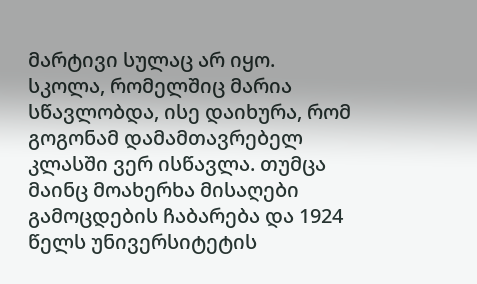მარტივი სულაც არ იყო. სკოლა, რომელშიც მარია სწავლობდა, ისე დაიხურა, რომ გოგონამ დამამთავრებელ კლასში ვერ ისწავლა. თუმცა მაინც მოახერხა მისაღები გამოცდების ჩაბარება და 1924 წელს უნივერსიტეტის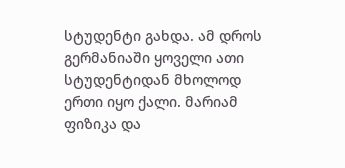სტუდენტი გახდა. ამ დროს გერმანიაში ყოველი ათი სტუდენტიდან მხოლოდ ერთი იყო ქალი. მარიამ ფიზიკა და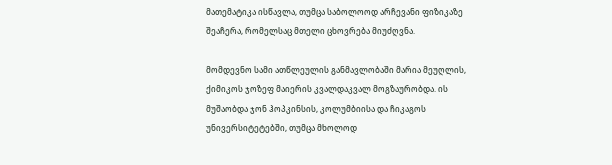მათემატიკა ისწავლა, თუმცა საბოლოოდ არჩევანი ფიზიკაზე შეაჩერა, რომელსაც მთელი ცხოვრება მიუძღვნა.

მომდევნო სამი ათწლეულის განმავლობაში მარია მეუღლის, ქიმიკოს ჯოზეფ მაიერის კვალდაკვალ მოგზაურობდა. ის მუშაობდა ჯონ ჰოპკინსის, კოლუმბიისა და ჩიკაგოს უნივერსიტეტებში, თუმცა მხოლოდ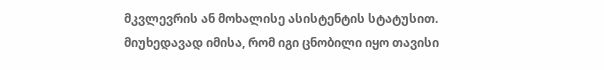მკვლევრის ან მოხალისე ასისტენტის სტატუსით. მიუხედავად იმისა, რომ იგი ცნობილი იყო თავისი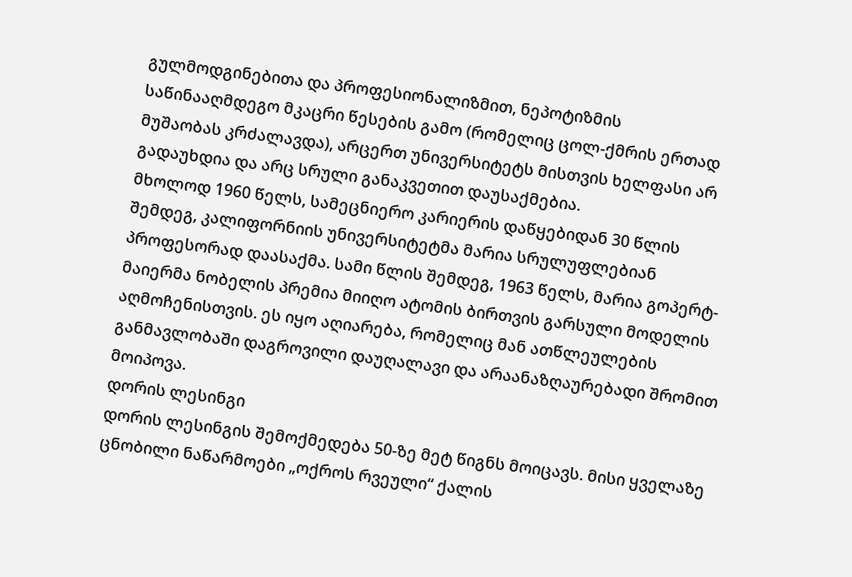გულმოდგინებითა და პროფესიონალიზმით, ნეპოტიზმის საწინააღმდეგო მკაცრი წესების გამო (რომელიც ცოლ-ქმრის ერთად მუშაობას კრძალავდა), არცერთ უნივერსიტეტს მისთვის ხელფასი არ გადაუხდია და არც სრული განაკვეთით დაუსაქმებია.
მხოლოდ 1960 წელს, სამეცნიერო კარიერის დაწყებიდან 30 წლის შემდეგ, კალიფორნიის უნივერსიტეტმა მარია სრულუფლებიან პროფესორად დაასაქმა. სამი წლის შემდეგ, 1963 წელს, მარია გოპერტ-მაიერმა ნობელის პრემია მიიღო ატომის ბირთვის გარსული მოდელის აღმოჩენისთვის. ეს იყო აღიარება, რომელიც მან ათწლეულების განმავლობაში დაგროვილი დაუღალავი და არაანაზღაურებადი შრომით მოიპოვა.
დორის ლესინგი
დორის ლესინგის შემოქმედება 50-ზე მეტ წიგნს მოიცავს. მისი ყველაზე ცნობილი ნაწარმოები „ოქროს რვეული“ ქალის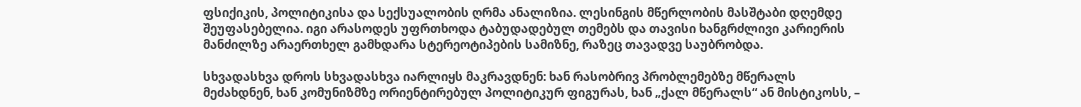ფსიქიკის, პოლიტიკისა და სექსუალობის ღრმა ანალიზია. ლესინგის მწერლობის მასშტაბი დღემდე შეუფასებელია. იგი არასოდეს უფრთხოდა ტაბუდადებულ თემებს და თავისი ხანგრძლივი კარიერის მანძილზე არაერთხელ გამხდარა სტერეოტიპების სამიზნე, რაზეც თავადვე საუბრობდა.

სხვადასხვა დროს სხვადასხვა იარლიყს მაკრავდნენ: ხან რასობრივ პრობლემებზე მწერალს მეძახდნენ, ხან კომუნიზმზე ორიენტირებულ პოლიტიკურ ფიგურას, ხან „ქალ მწერალს“ ან მისტიკოსს, –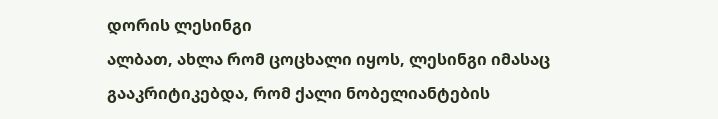დორის ლესინგი
ალბათ, ახლა რომ ცოცხალი იყოს, ლესინგი იმასაც გააკრიტიკებდა, რომ ქალი ნობელიანტების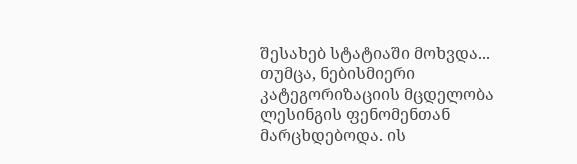შესახებ სტატიაში მოხვდა...
თუმცა, ნებისმიერი კატეგორიზაციის მცდელობა ლესინგის ფენომენთან მარცხდებოდა. ის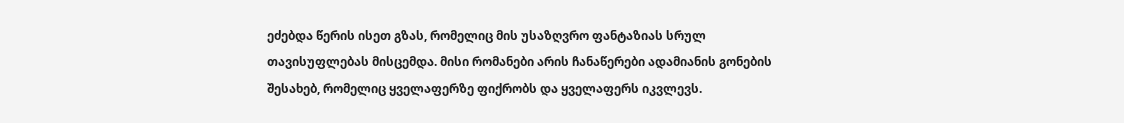ეძებდა წერის ისეთ გზას, რომელიც მის უსაზღვრო ფანტაზიას სრულ თავისუფლებას მისცემდა. მისი რომანები არის ჩანაწერები ადამიანის გონების შესახებ, რომელიც ყველაფერზე ფიქრობს და ყველაფერს იკვლევს.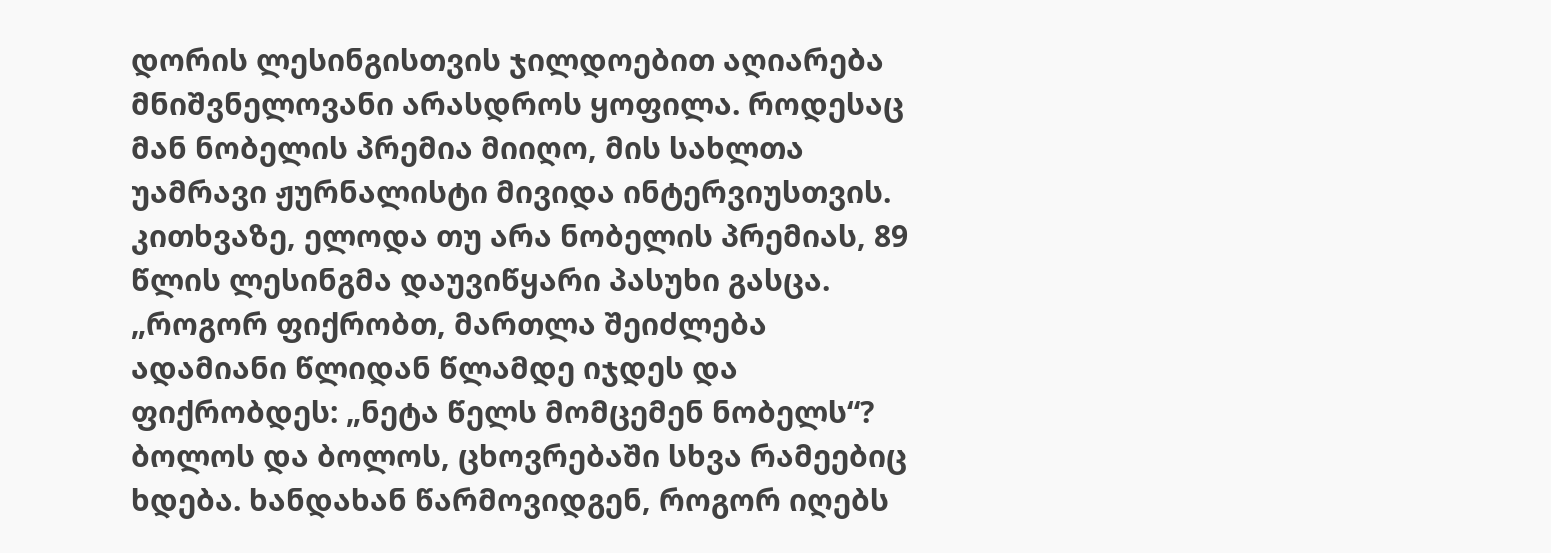დორის ლესინგისთვის ჯილდოებით აღიარება მნიშვნელოვანი არასდროს ყოფილა. როდესაც მან ნობელის პრემია მიიღო, მის სახლთა უამრავი ჟურნალისტი მივიდა ინტერვიუსთვის. კითხვაზე, ელოდა თუ არა ნობელის პრემიას, 89 წლის ლესინგმა დაუვიწყარი პასუხი გასცა.
„როგორ ფიქრობთ, მართლა შეიძლება ადამიანი წლიდან წლამდე იჯდეს და ფიქრობდეს: „ნეტა წელს მომცემენ ნობელს“? ბოლოს და ბოლოს, ცხოვრებაში სხვა რამეებიც ხდება. ხანდახან წარმოვიდგენ, როგორ იღებს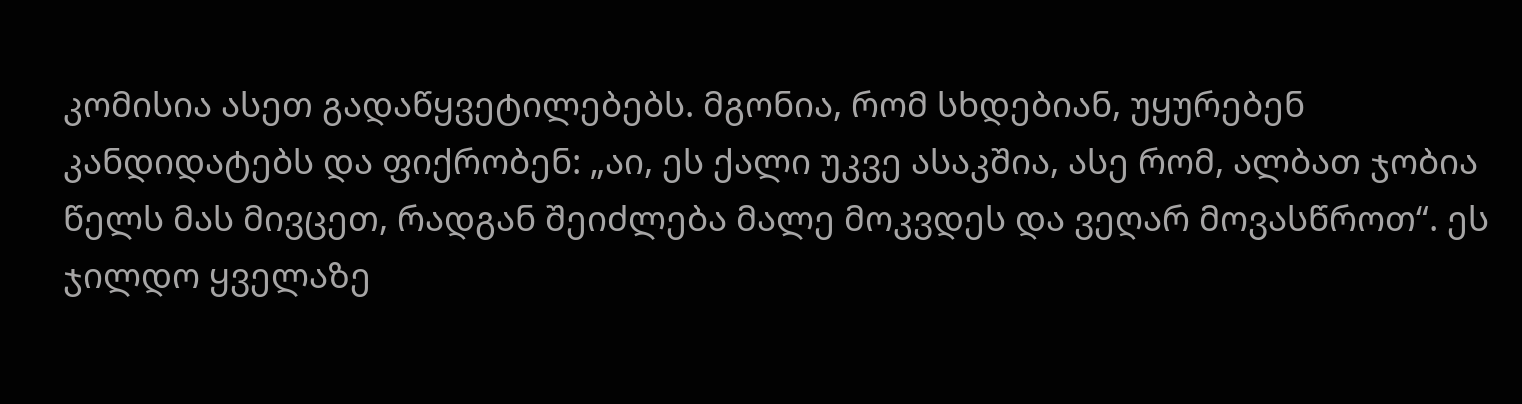კომისია ასეთ გადაწყვეტილებებს. მგონია, რომ სხდებიან, უყურებენ კანდიდატებს და ფიქრობენ: „აი, ეს ქალი უკვე ასაკშია, ასე რომ, ალბათ ჯობია წელს მას მივცეთ, რადგან შეიძლება მალე მოკვდეს და ვეღარ მოვასწროთ“. ეს ჯილდო ყველაზე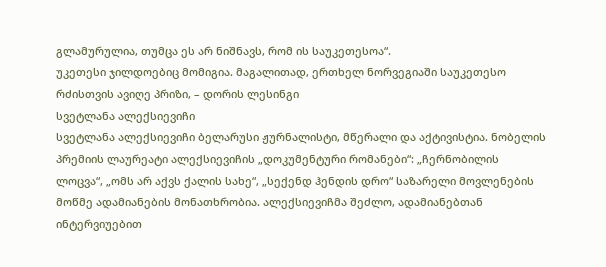გლამურულია, თუმცა ეს არ ნიშნავს, რომ ის საუკეთესოა“.
უკეთესი ჯილდოებიც მომიგია. მაგალითად, ერთხელ ნორვეგიაში საუკეთესო რძისთვის ავიღე პრიზი, – დორის ლესინგი
სვეტლანა ალექსიევიჩი
სვეტლანა ალექსიევიჩი ბელარუსი ჟურნალისტი, მწერალი და აქტივისტია. ნობელის პრემიის ლაურეატი ალექსიევიჩის „დოკუმენტური რომანები“: „ჩერნობილის ლოცვა“, „ომს არ აქვს ქალის სახე“, „სექენდ ჰენდის დრო“ საზარელი მოვლენების მოწმე ადამიანების მონათხრობია. ალექსიევიჩმა შეძლო, ადამიანებთან ინტერვიუებით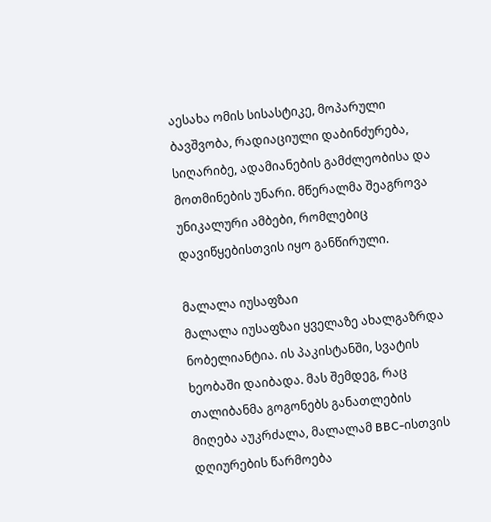აესახა ომის სისასტიკე, მოპარული ბავშვობა, რადიაციული დაბინძურება, სიღარიბე, ადამიანების გამძლეობისა და მოთმინების უნარი. მწერალმა შეაგროვა უნიკალური ამბები, რომლებიც დავიწყებისთვის იყო განწირული.

მალალა იუსაფზაი
მალალა იუსაფზაი ყველაზე ახალგაზრდა ნობელიანტია. ის პაკისტანში, სვატის ხეობაში დაიბადა. მას შემდეგ, რაც თალიბანმა გოგონებს განათლების მიღება აუკრძალა, მალალამ BBC-ისთვის დღიურების წარმოება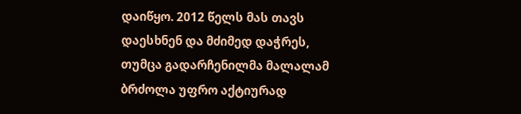დაიწყო. 2012 წელს მას თავს დაესხნენ და მძიმედ დაჭრეს, თუმცა გადარჩენილმა მალალამ ბრძოლა უფრო აქტიურად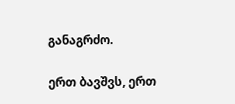განაგრძო.

ერთ ბავშვს, ერთ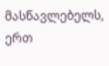მასწავლებელს, ერთ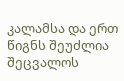კალამსა და ერთ წიგნს შეუძლია შეცვალოს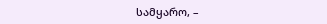სამყარო, –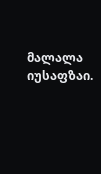მალალა იუსაფზაი.